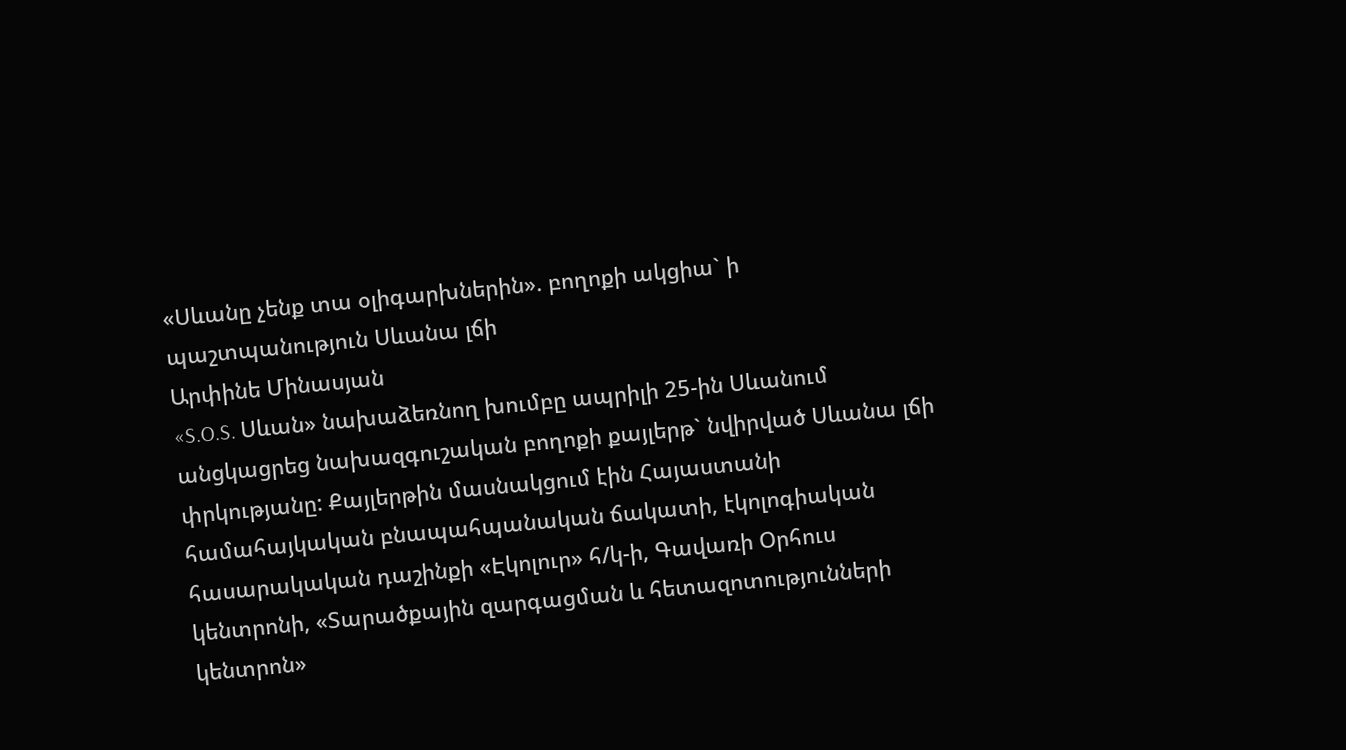«Սևանը չենք տա օլիգարխներին». բողոքի ակցիա` ի պաշտպանություն Սևանա լճի
Արփինե Մինասյան
«S.O.S. Սևան» նախաձեռնող խումբը ապրիլի 25-ին Սևանում անցկացրեց նախազգուշական բողոքի քայլերթ` նվիրված Սևանա լճի փրկությանը: Քայլերթին մասնակցում էին Հայաստանի համահայկական բնապահպանական ճակատի, էկոլոգիական հասարակական դաշինքի «Էկոլուր» հ/կ-ի, Գավառի Օրհուս կենտրոնի, «Տարածքային զարգացման և հետազոտությունների կենտրոն»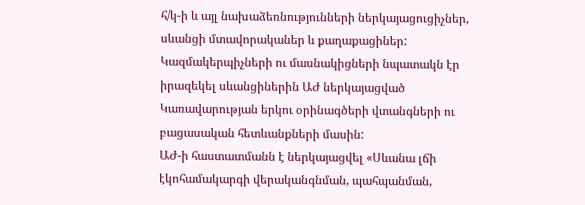հ/կ-ի և այլ նախաձեռնությունների ներկայացուցիչներ, սևանցի մտավորականեր և քաղաքացիներ: Կազմակերպիչների ու մասնակիցների նպատակն էր իրազեկել սևանցիներին ԱԺ ներկայացված Կառավարության երկու օրինագծերի վտանգների ու բացասական հետևանքների մասին:
ԱԺ-ի հաստատմանն է ներկայացվել «Սևանա լճի էկոհամակարգի վերականգնման, պահպանման,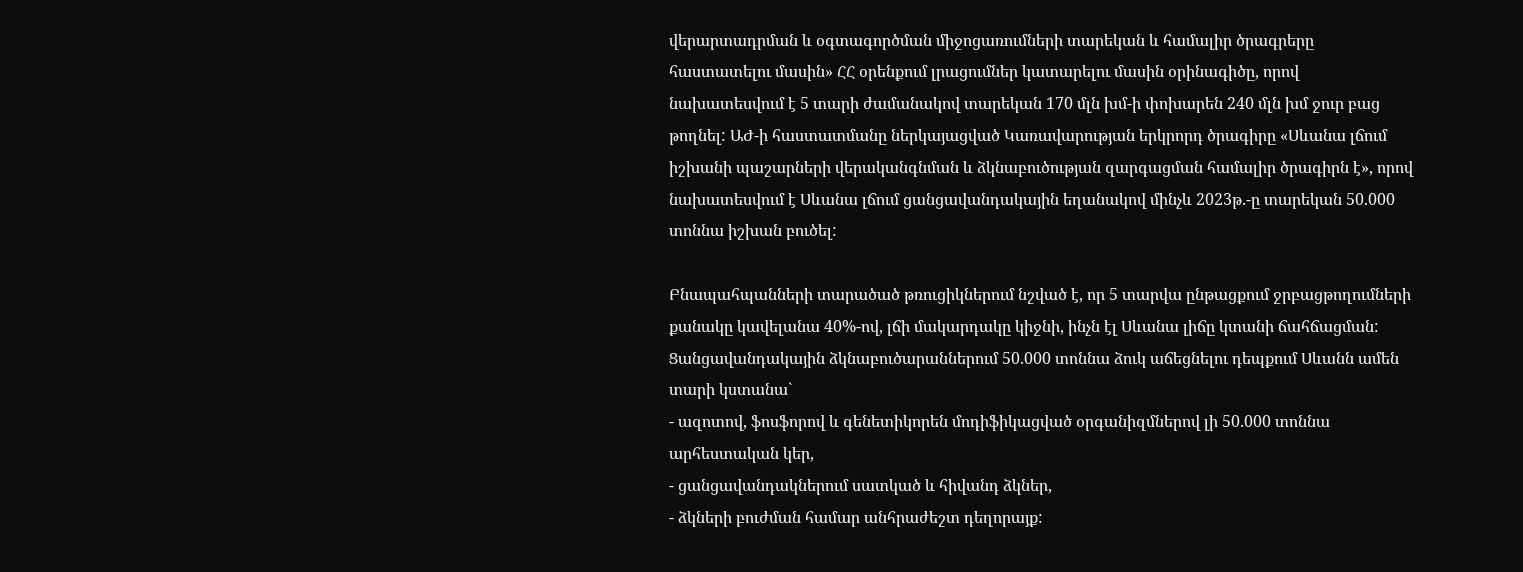վերարտադրման և օգտագործման միջոցառումների տարեկան և համալիր ծրագրերը հաստատելու մասին» ՀՀ օրենքում լրացումներ կատարելու մասին օրինագիծը, որով նախատեսվում է 5 տարի ժամանակով տարեկան 170 մլն խմ-ի փոխարեն 240 մլն խմ ջուր բաց թողնել: ԱԺ-ի հաստատմանը ներկայացված Կառավարության երկրորդ ծրագիրը «Սևանա լճում իշխանի պաշարների վերականգնման և ձկնաբուծության զարգացման համալիր ծրագիրն է», որով նախատեսվում է Սևանա լճում ցանցավանդակային եղանակով մինչև 2023թ.-ը տարեկան 50.000 տոննա իշխան բուծել:

Բնապահպանների տարածած թռուցիկներում նշված է, որ 5 տարվա ընթացքում ջրբացթողումների քանակը կավելանա 40%-ով, լճի մակարդակը կիջնի, ինչն էլ Սևանա լիճը կտանի ճահճացման: Ցանցավանդակային ձկնաբուծարաններում 50.000 տոննա ձուկ աճեցնելու դեպքում Սևանն ամեն տարի կստանա`
- ազոտով, ֆոսֆորով և գենետիկորեն մոդիֆիկացված օրգանիզմներով լի 50.000 տոննա արհեստական կեր,
- ցանցավանդակներում սատկած և հիվանդ ձկներ,
- ձկների բուժման համար անհրաժեշտ դեղորայք: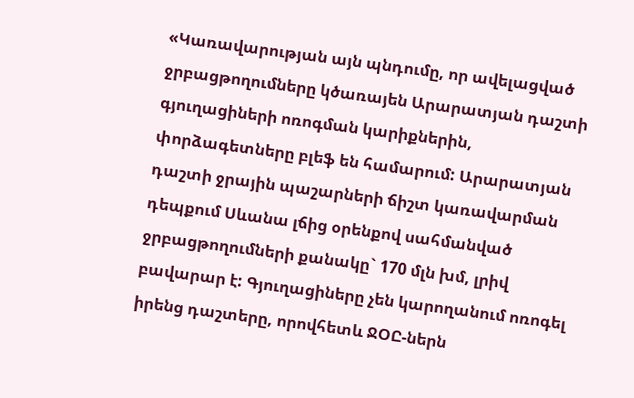«Կառավարության այն պնդումը, որ ավելացված ջրբացթողումները կծառայեն Արարատյան դաշտի գյուղացիների ոռոգման կարիքներին, փորձագետները բլեֆ են համարում: Արարատյան դաշտի ջրային պաշարների ճիշտ կառավարման դեպքում Սևանա լճից օրենքով սահմանված ջրբացթողումների քանակը` 170 մլն խմ, լրիվ բավարար է: Գյուղացիները չեն կարողանում ոռոգել իրենց դաշտերը, որովհետև ՋՕԸ-ներն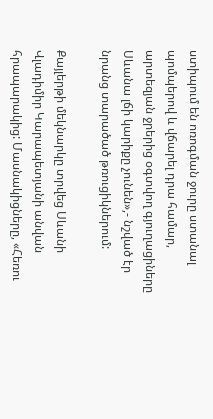ստիպում են ոռոգման ջուրը ստանալ պոմպերով և վճարել դրա համար, արտեզյան ջրերից օգտվող գյուղացիները Սևանա լճի կարիքը չունեն»,- նշված էր նրանց տարածած թռուցիկներում:

Քայլերթի մեկնարկը տրվեց Սևանի Վլադիմիր Կարապետյանի անվան հրապարակից: Մասնակիցները, «Հեռու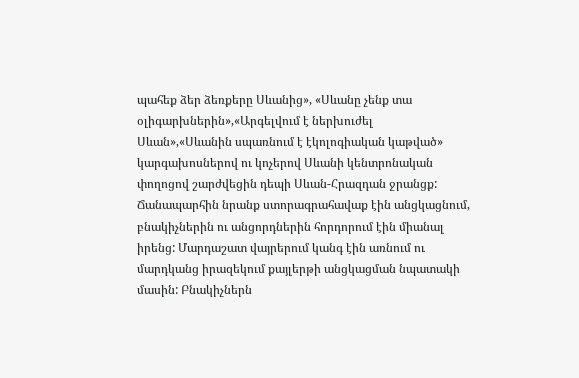պահեք ձեր ձեռքերը Սևանից», «Սևանը չենք տա օլիգարխներին»,«Արգելվում է ներխուժել Սևան»,«Սևանին սպառնում է էկոլոգիական կաթված» կարգախոսներով ու կոչերով Սևանի կենտրոնական փողոցով շարժվեցին դեպի Սևան-Հրազդան ջրանցք:
Ճանապարհին նրանք ստորագրահավաք էին անցկացնում, բնակիչներին ու անցորդներին հորդորում էին միանալ իրենց: Մարդաշատ վայրերում կանգ էին առնում ու մարդկանց իրազեկում քայլերթի անցկացման նպատակի մասին: Բնակիչներն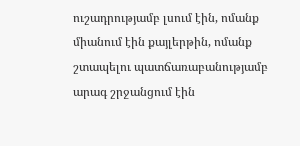ուշադրությամբ լսում էին, ոմանք միանում էին քայլերթին, ոմանք շտապելու պատճառաբանությամբ արագ շրջանցում էին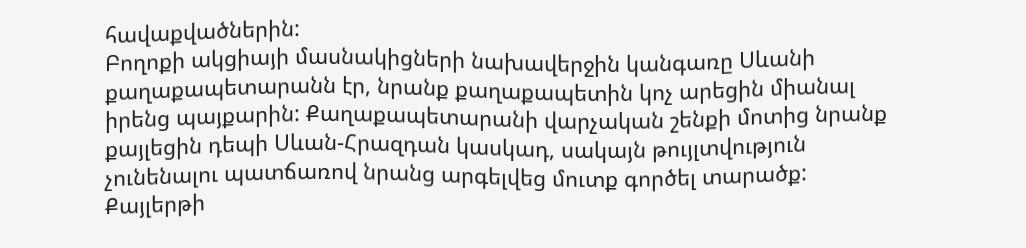հավաքվածներին:
Բողոքի ակցիայի մասնակիցների նախավերջին կանգառը Սևանի քաղաքապետարանն էր, նրանք քաղաքապետին կոչ արեցին միանալ իրենց պայքարին: Քաղաքապետարանի վարչական շենքի մոտից նրանք քայլեցին դեպի Սևան-Հրազդան կասկադ, սակայն թույլտվություն չունենալու պատճառով նրանց արգելվեց մուտք գործել տարածք: Քայլերթի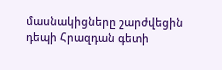մասնակիցները շարժվեցին դեպի Հրազդան գետի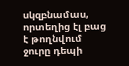սկզբնամաս, որտեղից էլ բաց է թողնվում ջուրը դեպի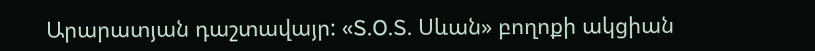Արարատյան դաշտավայր: «S.O.S. Սևան» բողոքի ակցիան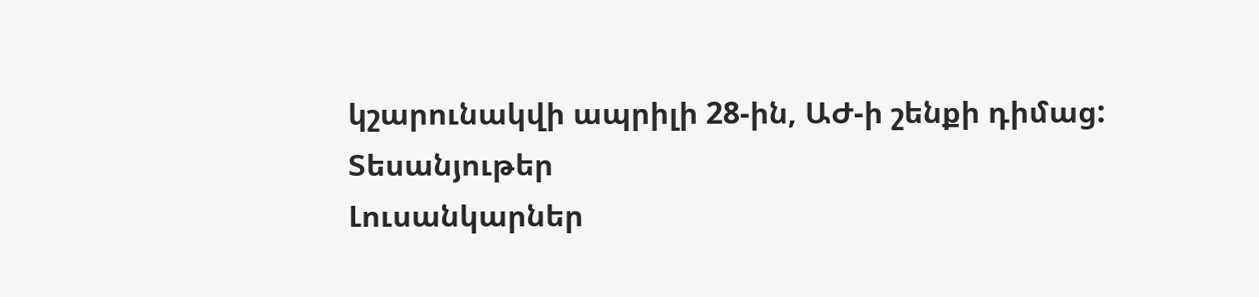կշարունակվի ապրիլի 28-ին, ԱԺ-ի շենքի դիմաց:
Տեսանյութեր
Լուսանկարներ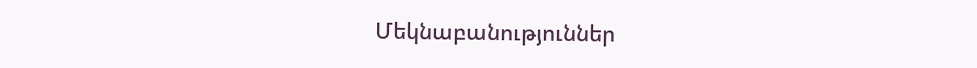Մեկնաբանություններ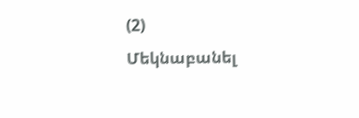(2)
Մեկնաբանել